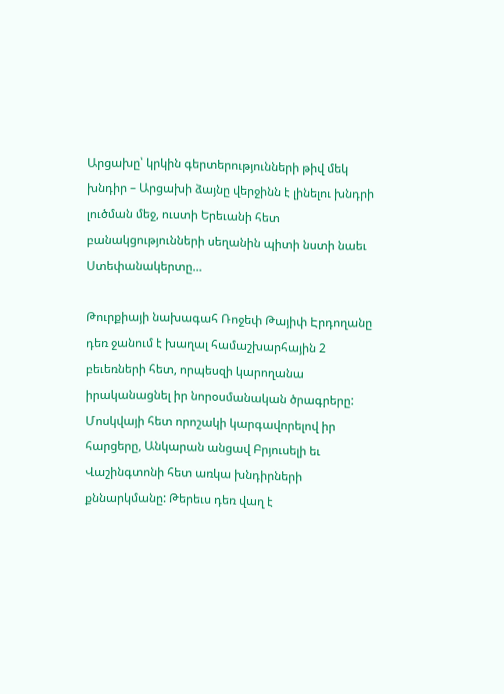Արցախը՝ կրկին գերտերությունների թիվ մեկ խնդիր – Արցախի ձայնը վերջինն է լինելու խնդրի լուծման մեջ, ուստի Երեւանի հետ բանակցությունների սեղանին պիտի նստի նաեւ Ստեփանակերտը…

Թուրքիայի նախագահ Ռոջեփ Թայիփ Էրդողանը դեռ ջանում է խաղալ համաշխարհային 2 բեւեռների հետ, որպեսզի կարողանա իրականացնել իր նորօսմանական ծրագրերը: Մոսկվայի հետ որոշակի կարգավորելով իր հարցերը, Անկարան անցավ Բրյուսելի եւ Վաշինգտոնի հետ առկա խնդիրների քննարկմանը: Թերեւս դեռ վաղ է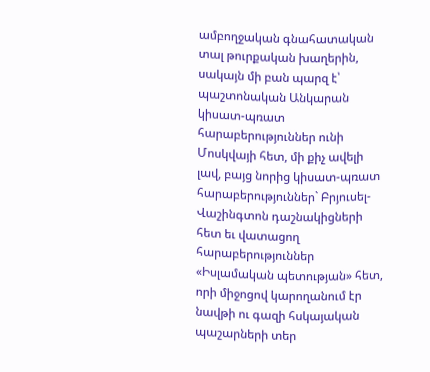ամբողջական գնահատական տալ թուրքական խաղերին, սակայն մի բան պարզ է՝ պաշտոնական Անկարան կիսատ-պռատ հարաբերություններ ունի Մոսկվայի հետ, մի քիչ ավելի լավ, բայց նորից կիսատ-պռատ հարաբերություններ` Բրյուսել-Վաշինգտոն դաշնակիցների հետ եւ վատացող հարաբերություններ «Իսլամական պետության» հետ, որի միջոցով կարողանում էր նավթի ու գազի հսկայական պաշարների տեր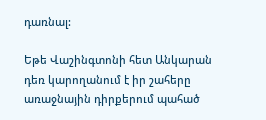դառնալ:

Եթե Վաշինգտոնի հետ Անկարան դեռ կարողանում է իր շահերը առաջնային դիրքերում պահած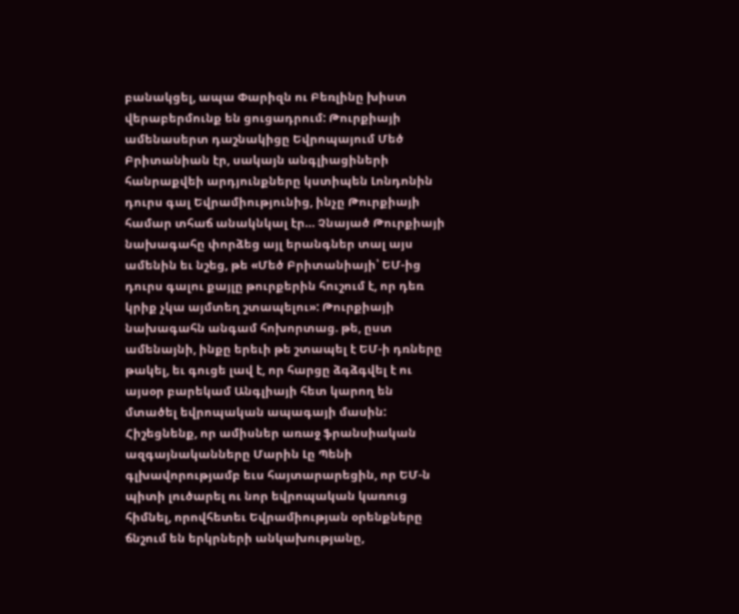բանակցել, ապա Փարիզն ու Բեռլինը խիստ վերաբերմունք են ցուցադրում: Թուրքիայի ամենասերտ դաշնակիցը Եվրոպայում Մեծ Բրիտանիան էր, սակայն անգլիացիների հանրաքվեի արդյունքները կստիպեն Լոնդոնին դուրս գալ Եվրամիությունից, ինչը Թուրքիայի համար տհաճ անակնկալ էր… Չնայած Թուրքիայի նախագահը փորձեց այլ երանգներ տալ այս ամենին եւ նշեց, թե «Մեծ Բրիտանիայի՝ ԵՄ-ից դուրս գալու քայլը թուրքերին հուշում է, որ դեռ կրիք չկա այմտեղ շտապելու»: Թուրքիայի նախագահն անգամ հոխորտաց. թե, ըստ ամենայնի, ինքը երեւի թե շտապել է ԵՄ-ի դռները թակել, եւ գուցե լավ է, որ հարցը ձգձգվել է ու այսօր բարեկամ Անգլիայի հետ կարող են մտածել եվրոպական ապագայի մասին: Հիշեցնենք, որ ամիսներ առաջ ֆրանսիական ազգայնականները Մարին Լը Պենի գլխավորությամբ եւս հայտարարեցին, որ ԵՄ-ն պիտի լուծարել ու նոր եվրոպական կառուց հիմնել, որովհետեւ Եվրամիության օրենքները ճնշում են երկրների անկախությանը,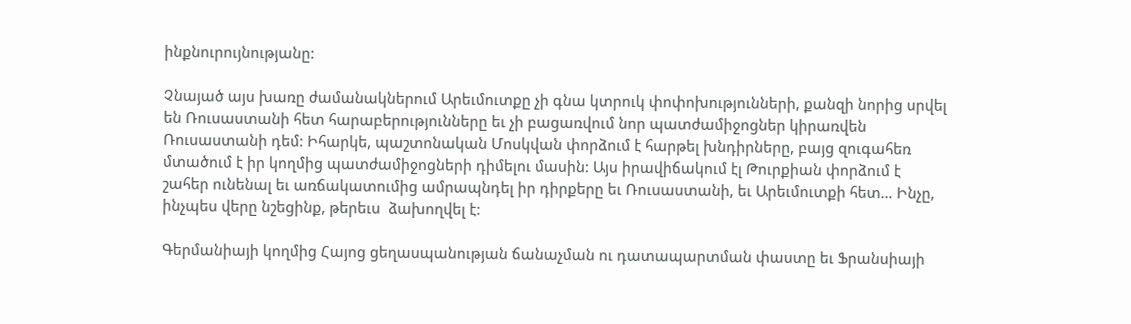ինքնուրույնությանը:

Չնայած այս խառը ժամանակներում Արեւմուտքը չի գնա կտրուկ փոփոխությունների, քանզի նորից սրվել են Ռուսաստանի հետ հարաբերությունները եւ չի բացառվում նոր պատժամիջոցներ կիրառվեն Ռուսաստանի դեմ: Իհարկե, պաշտոնական Մոսկվան փորձում է հարթել խնդիրները, բայց զուգահեռ մտածում է իր կողմից պատժամիջոցների դիմելու մասին: Այս իրավիճակում էլ Թուրքիան փորձում է շահեր ունենալ եւ առճակատումից ամրապնդել իր դիրքերը եւ Ռուսաստանի, եւ Արեւմուտքի հետ… Ինչը, ինչպես վերը նշեցինք, թերեւս  ձախողվել է:

Գերմանիայի կողմից Հայոց ցեղասպանության ճանաչման ու դատապարտման փաստը եւ Ֆրանսիայի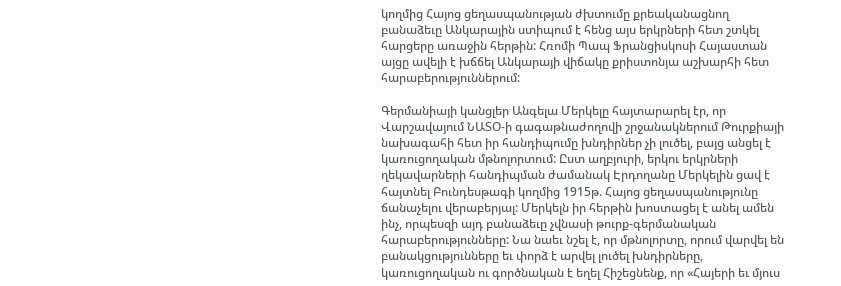կողմից Հայոց ցեղասպանության ժխտումը քրեականացնող բանաձեւը Անկարային ստիպում է հենց այս երկրների հետ շտկել հարցերը առաջին հերթին: Հռոմի Պապ Ֆրանցիսկոսի Հայաստան այցը ավելի է խճճել Անկարայի վիճակը քրիստոնյա աշխարհի հետ հարաբերություններում:

Գերմանիայի կանցլեր Անգելա Մերկելը հայտարարել էր, որ Վարշավայում ՆԱՏՕ-ի գագաթնաժողովի շրջանակներում Թուրքիայի նախագահի հետ իր հանդիպումը խնդիրներ չի լուծել, բայց անցել է կառուցողական մթնոլորտում: Ըստ աղբյուրի, երկու երկրների ղեկավարների հանդիպման ժամանակ Էրդողանը Մերկելին ցավ է հայտնել Բունդեսթագի կողմից 1915թ. Հայոց ցեղասպանությունը ճանաչելու վերաբերյալ: Մերկելն իր հերթին խոստացել է անել ամեն ինչ, որպեսզի այդ բանաձեւը չվնասի թուրք-գերմանական հարաբերությունները: Նա նաեւ նշել է, որ մթնոլորտը, որում վարվել են բանակցությունները եւ փորձ է արվել լուծել խնդիրները, կառուցողական ու գործնական է եղել Հիշեցնենք, որ «Հայերի եւ մյուս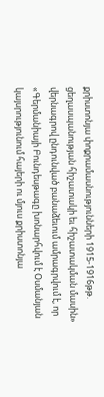քրիստոնյա փոքրամասնությունների 1915-1916թթ. ցեղասպանության հիշատակի եւ հիշատակման մասին» վերնագրով ընդունված բանաձեւում ամրագրվում է, որ «Գերմանիայի Բունդեսթագը խոնարհվում է Օսմանյան կայսրությունում հայերի ու մյուս քրիստոնյա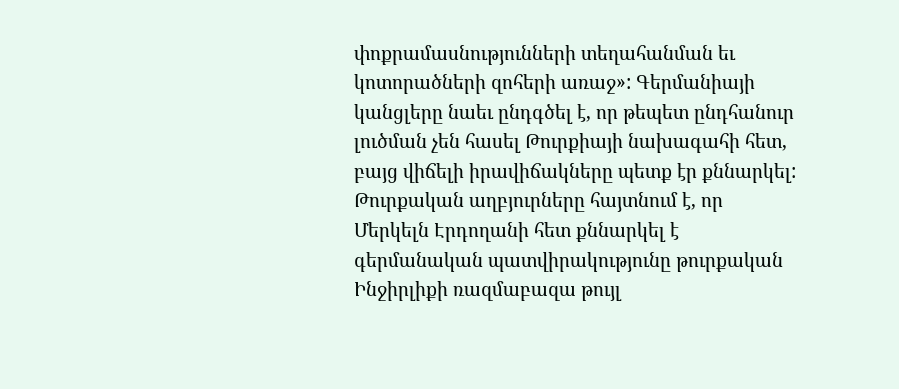փոքրամասնությունների տեղահանման եւ կոտորածների զոհերի առաջ»: Գերմանիայի կանցլերը նաեւ ընդգծել է, որ թեպետ ընդհանուր լուծման չեն հասել Թուրքիայի նախագահի հետ, բայց վիճելի իրավիճակները պետք էր քննարկել: Թուրքական աղբյուրները հայտնում է, որ Մերկելն Էրդողանի հետ քննարկել է գերմանական պատվիրակությունը թուրքական Ինջիրլիքի ռազմաբազա թույլ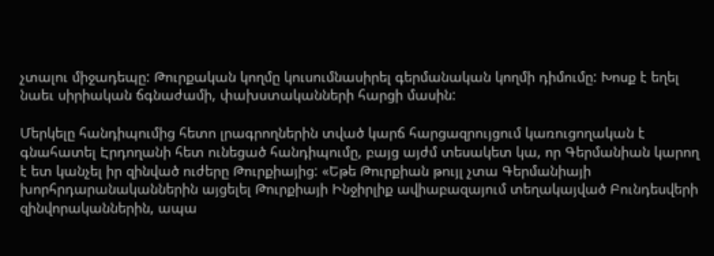չտալու միջադեպը: Թուրքական կողմը կուսումնասիրել գերմանական կողմի դիմումը: Խոսք է եղել նաեւ սիրիական ճգնաժամի, փախստականների հարցի մասին:

Մերկելը հանդիպումից հետո լրագրողներին տված կարճ հարցազրույցում կառուցողական է գնահատել Էրդողանի հետ ունեցած հանդիպումը, բայց այժմ տեսակետ կա, որ Գերմանիան կարող է ետ կանչել իր զինված ուժերը Թուրքիայից: «Եթե Թուրքիան թույլ չտա Գերմանիայի խորհրդարանականներին այցելել Թուրքիայի Ինջիրլիք ավիաբազայում տեղակայված Բունդեսվերի զինվորականներին, ապա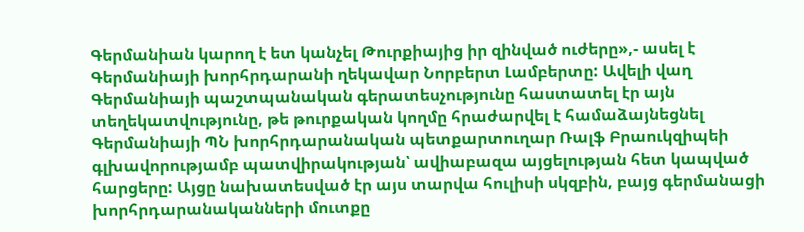Գերմանիան կարող է ետ կանչել Թուրքիայից իր զինված ուժերը»,- ասել է Գերմանիայի խորհրդարանի ղեկավար Նորբերտ Լամբերտը: Ավելի վաղ Գերմանիայի պաշտպանական գերատեսչությունը հաստատել էր այն տեղեկատվությունը, թե թուրքական կողմը հրաժարվել է համաձայնեցնել Գերմանիայի ՊՆ խորհրդարանական պետքարտուղար Ռալֆ Բրաուկզիպեի գլխավորությամբ պատվիրակության՝ ավիաբազա այցելության հետ կապված հարցերը: Այցը նախատեսված էր այս տարվա հուլիսի սկզբին, բայց գերմանացի խորհրդարանականների մուտքը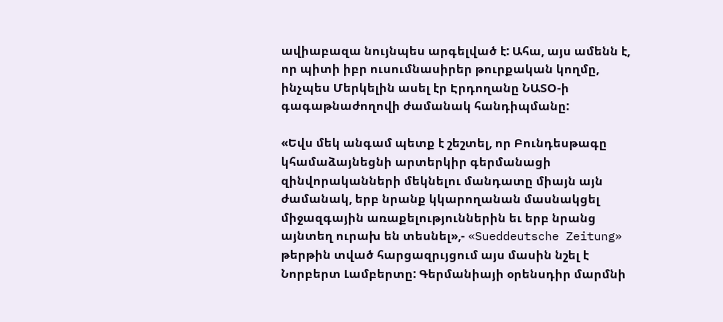ավիաբազա նույնպես արգելված է: Ահա, այս ամենն է, որ պիտի իբր ուսումնասիրեր թուրքական կողմը, ինչպես Մերկելին ասել էր Էրդողանը ՆԱՏՕ-ի գագաթնաժողովի ժամանակ հանդիպմանը:

«Եվս մեկ անգամ պետք է շեշտել, որ Բունդեսթագը կհամաձայնեցնի արտերկիր գերմանացի զինվորականների մեկնելու մանդատը միայն այն ժամանակ, երբ նրանք կկարողանան մասնակցել միջազգային առաքելություններին եւ երբ նրանց այնտեղ ուրախ են տեսնել»,- «Sueddeutsche Zeitung» թերթին տված հարցազրւյցում այս մասին նշել է Նորբերտ Լամբերտը: Գերմանիայի օրենսդիր մարմնի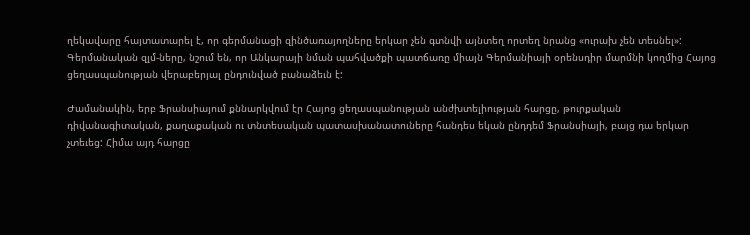ղեկավարը հայտատարել է, որ գերմանացի զինծառայողները երկար չեն գտնվի այնտեղ որտեղ նրանց «ուրախ չեն տեսնել»: Գերմանական զլմ-ները, նշում են, որ Անկարայի նման պահվածքի պատճառը միայն Գերմանիայի օրենսդիր մարմնի կողմից Հայոց ցեղասպանության վերաբերյալ ընդունված բանաձեւն է:

Ժամանակին, երբ Ֆրանսիայում քննարկվում էր Հայոց ցեղասպանության անժխտելիության հարցը, թուրքական դիվանագիտական, քաղաքական ու տնտեսական պատասխանատուները հանդես եկան ընդդեմ Ֆրանսիայի, բայց դա երկար չտեւեց: Հիմա այդ հարցը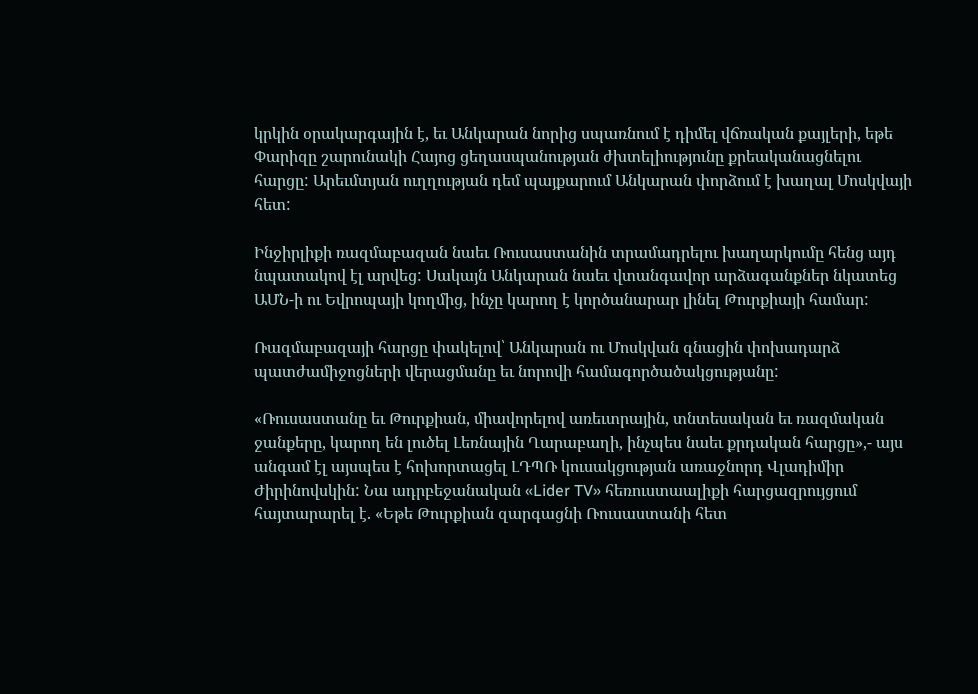կրկին օրակարգային է, եւ Անկարան նորից սպառնում է դիմել վճռական քայլերի, եթե Փարիզը շարունակի Հայոց ցեղասպանության ժխտելիությունը քրեականացնելու հարցը: Արեւմտյան ուղղության դեմ պայքարում Անկարան փորձում է խաղալ Մոսկվայի հետ:

Ինջիրլիքի ռազմաբազան նաեւ Ռուսաստանին տրամադրելու խաղարկումը հենց այդ նպատակով էլ արվեց: Սակայն Անկարան նաեւ վտանգավոր արձագանքներ նկատեց ԱՄՆ-ի ու Եվրոպայի կողմից, ինչը կարող է կործանարար լինել Թուրքիայի համար:

Ռազմաբազայի հարցը փակելով՝ Անկարան ու Մոսկվան գնացին փոխադարձ պատժամիջոցների վերացմանը եւ նորովի համագործածակցությանը:

«Ռուսաստանը եւ Թուրքիան, միավորելով առեւտրային, տնտեսական եւ ռազմական ջանքերը, կարող են լուծել Լեռնային Ղարաբաղի, ինչպես նաեւ քրդական հարցը»,- այս անգամ էլ այսպես է հոխորտացել ԼԴՊՌ կուսակցության առաջնորդ Վլադիմիր Ժիրինովսկին: Նա ադրբեջանական «Lider TV» հեռուստաալիքի հարցազրույցում հայտարարել է. «Եթե Թուրքիան զարգացնի Ռուսաստանի հետ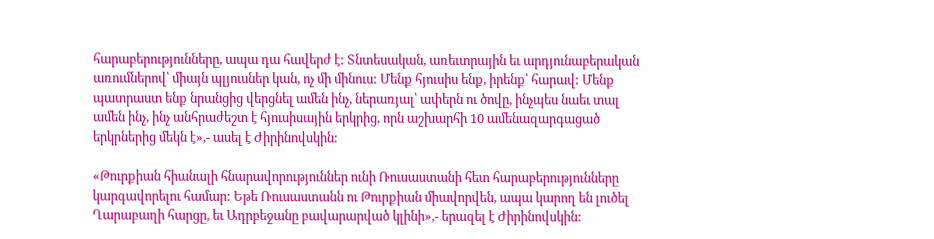հարաբերությունները, ապա դա հավերժ է: Տնտեսական, առեւտրային եւ արդյունաբերական առումներով՝ միայն պլյուսներ կան, ոչ մի մինուս: Մենք հյուսիս ենք, իրենք՝ հարավ: Մենք պատրաստ ենք նրանցից վերցնել ամեն ինչ, ներառյալ՝ ափերն ու ծովը, ինչպես նաեւ տալ ամեն ինչ, ինչ անհրաժեշտ է հյուսիսային երկրից, որն աշխարհի 10 ամենազարգացած երկրներից մեկն է»,- ասել է Ժիրինովսկին:

«Թուրքիան հիանալի հնարավորություններ ունի Ռուսաստանի հետ հարաբերությունները կարգավորելու համար: Եթե Ռուսաստանն ու Թուրքիան միավորվեն, ապա կարող են լուծել Ղարաբաղի հարցը, եւ Ադրբեջանը բավարարված կլինի»,- երազել է Ժիրինովսկին: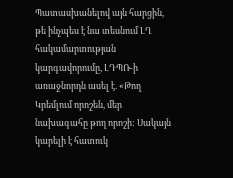Պատասխանելով այն հարցին, թե ինչպես է նա տեսնում ԼՂ հակամարտության կարգավորումը, ԼԴՊՌ-ի առաջնորդն ասել է. «Թող Կրեմլում որոշեն, մեր նախագահը թող որոշի: Սակայն կարելի է հատուկ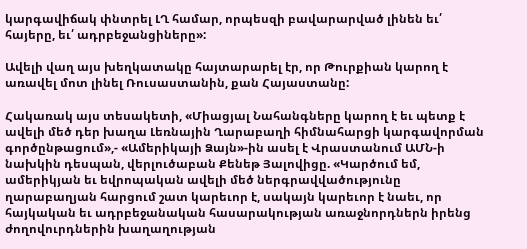կարգավիճակ փնտրել ԼՂ համար, որպեսզի բավարարված լինեն եւ՛ հայերը, եւ՛ ադրբեջանցիները»:

Ավելի վաղ այս խեղկատակը հայտարարել էր, որ Թուրքիան կարող է առավել մոտ լինել Ռուսաստանին, քան Հայաստանը:

Հակառակ այս տեսակետի, «Միացյալ Նահանգները կարող է եւ պետք է ավելի մեծ դեր խաղա Լեռնային Ղարաբաղի հիմնահարցի կարգավորման գործընթացում»,- «Ամերիկայի Ձայն»-ին ասել է Վրաստանում ԱՄՆ-ի նախկին դեսպան, վերլուծաբան Քենեթ Յալովիցը. «Կարծում եմ, ամերիկյան եւ եվրոպական ավելի մեծ ներգրավվածությունը ղարաբաղյան հարցում շատ կարեւոր է, սակայն կարեւոր է նաեւ, որ հայկական եւ ադրբեջանական հասարակության առաջնորդներն իրենց ժողովուրդներին խաղաղության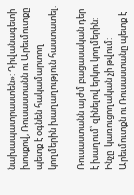նախապատրաստեն»: Դիվանագետի խոսքով, Ռուսաստանն ու Արեւմուտքը պետք է օգնեն հակամարտող կողմերին խաղաղություն հաստատել.

Ռուսաստանն այժմ բացասական դեր է խաղում՝ զինելով երկու կողմերին: Ինչը  կառուցողական չի թվում: Արեւմուտքն ու Ռուսաստանը պետք է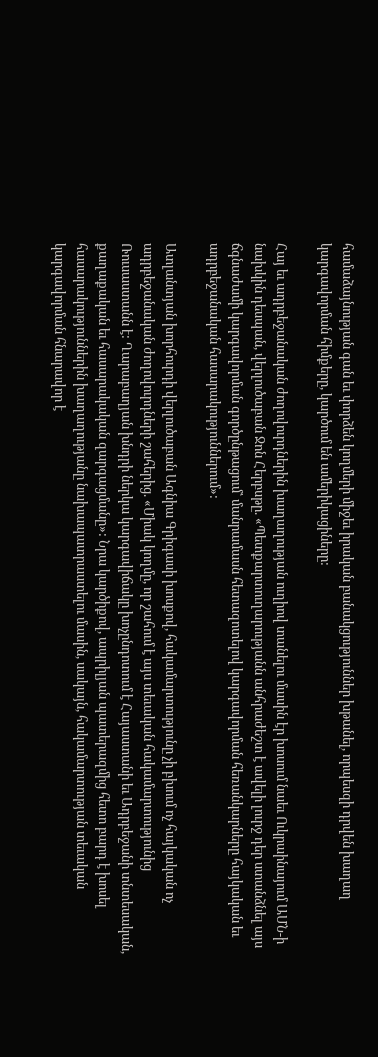համաձայնության գան եւ փորձեն կողմերի միջեւ իրական բանակցություններ խթանել, որպեսզի դրվեն խաղաղ կարգավորման հիմքերը, կարծում են ամերիկացիները:

Հայ եւ ադրբեջանական ժողովուրդներին խաղաղության ուղիով տանելու մասին էր խոսում նաեւ Ուկրաինայում ԱՄՆ-ի նախկին դեսպան, վերլուծաբան Ջոն Հերբսթը. «Պետքարտուղարությանն անհրաժեշտ է ավելի լուրջ դեր ստանձնել այս ճգնաժամի կարգավորման գործընթացում՝ մանրամասն հետազոտելով կարգավորման հեռանկարները հայկական եւ ադրբեջանական հասարակություններում»:

Ատլանտյան խորհուրդի վերլուծաբան Ագնիա Գրիգասի խոսքով, հակամարտությունը չի բխում ոչ հայկական ոչ ադրբեջանական ժողովուրդների շահերից. «Միակ կողմը, որ շահում է այս տեւական հակամարտությունից Ռուսաստանն է: Ղարաբաղյան խնդրի ներկա կարգավիճակը խոչընդոտում է Հայաստանի եւ Ադրբեջանի տնտեսական, քաղաքական եւ հասարակական զարգացմանը»: Նրա կարծիքով, ապրիլյան պատերազմից հետո բարդ է խոսել հասարակություններին խաղաղությանը նախապատրաստելու մասին, սակայն, հակամարտության տեւական կարգավորման հնարավոր է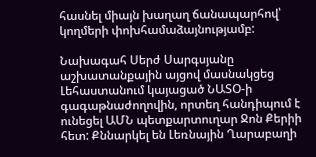հասնել միայն խաղաղ ճանապարհով՝ կողմերի փոխհամաձայնությամբ:

Նախագահ Սերժ Սարգսյանը աշխատանքային այցով մասնակցեց Լեհաստանում կայացած ՆԱՏՕ-ի գագաթնաժողովին, որտեղ հանդիպում է ունեցել ԱՄՆ պետքարտուղար Ջոն Քերիի հետ: Քննարկել են Լեռնային Ղարաբաղի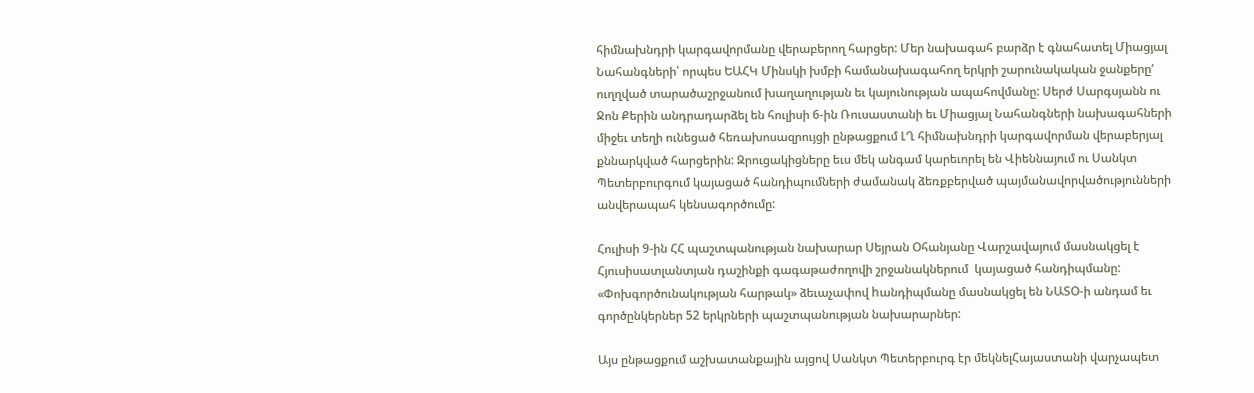հիմնախնդրի կարգավորմանը վերաբերող հարցեր: Մեր նախագահ բարձր է գնահատել Միացյալ Նահանգների՝ որպես ԵԱՀԿ Մինսկի խմբի համանախագահող երկրի շարունակական ջանքերը‘ ուղղված տարածաշրջանում խաղաղության եւ կայունության ապահովմանը: Սերժ Սարգսյանն ու Ջոն Քերին անդրադարձել են հուլիսի 6-ին Ռուսաստանի եւ Միացյալ Նահանգների նախագահների միջեւ տեղի ունեցած հեռախոսազրույցի ընթացքում ԼՂ հիմնախնդրի կարգավորման վերաբերյալ քննարկված հարցերին: Զրուցակիցները եւս մեկ անգամ կարեւորել են Վիեննայում ու Սանկտ Պետերբուրգում կայացած հանդիպումների ժամանակ ձեռքբերված պայմանավորվածությունների անվերապահ կենսագործումը:

Հուլիսի 9-ին ՀՀ պաշտպանության նախարար Սեյրան Օհանյանը Վարշավայում մասնակցել է Հյուսիսատլանտյան դաշինքի գագաթաժողովի շրջանակներում  կայացած հանդիպմանը: «Փոխգործունակության հարթակ» ձեւաչափով hանդիպմանը մասնակցել են ՆԱՏՕ-ի անդամ եւ գործընկերներ 52 երկրների պաշտպանության նախարարներ:

Այս ընթացքում աշխատանքային այցով Սանկտ Պետերբուրգ էր մեկնելՀայաստանի վարչապետ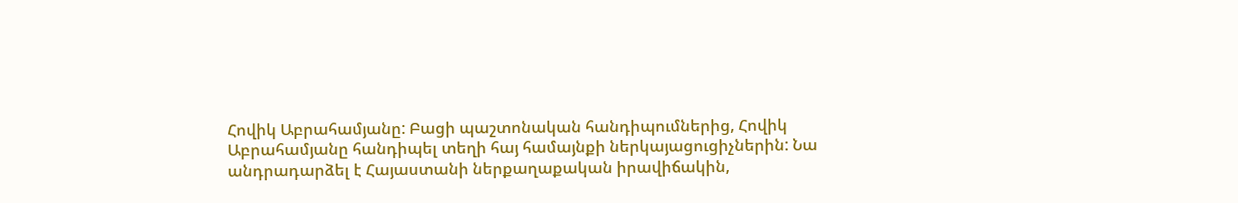Հովիկ Աբրահամյանը: Բացի պաշտոնական հանդիպումներից, Հովիկ Աբրահամյանը հանդիպել տեղի հայ համայնքի ներկայացուցիչներին: Նա անդրադարձել է Հայաստանի ներքաղաքական իրավիճակին,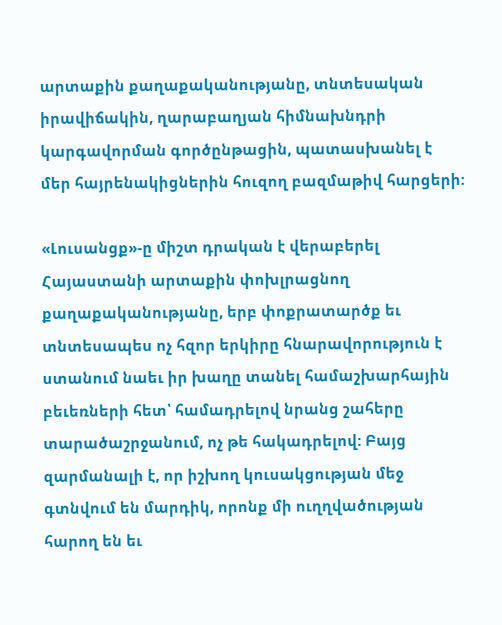արտաքին քաղաքականությանը, տնտեսական իրավիճակին, ղարաբաղյան հիմնախնդրի կարգավորման գործընթացին, պատասխանել է մեր հայրենակիցներին հուզող բազմաթիվ հարցերի:

«Լուսանցք»-ը միշտ դրական է վերաբերել Հայաստանի արտաքին փոխլրացնող քաղաքականությանը, երբ փոքրատարծք եւ տնտեսապես ոչ հզոր երկիրը հնարավորություն է ստանում նաեւ իր խաղը տանել համաշխարհային բեւեռների հետ՝ համադրելով նրանց շահերը տարածաշրջանում, ոչ թե հակադրելով: Բայց զարմանալի է, որ իշխող կուսակցության մեջ գտնվում են մարդիկ, որոնք մի ուղղվածության հարող են եւ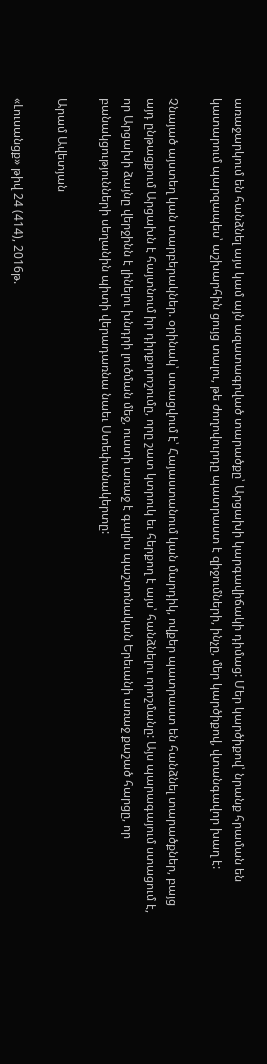առաջարկում են հանձնել այս կամ այն ազատագրված տարածքը՝ Արցախի կարգավիճակի դիմաց: Մեր կարծիքով՝ նրանք հրաման են կատարում պարզապես՝ աշխարհին ցույց տալու, թե ժողովուրդը պատրաստ է զիջումների, ինչը, մեր կարծիքով, վտանգավոր խաղ է:

Չնայած այստեղ կան տարբերակներ. օրինակ՝ ստացվում է՝ Հայաստանում կան մարդիկ, ովքեր պատրաստ են հանձնել տարածքներ, բայց այդ ընթացքում Արցախն է հայտնում իր դիրքորոշումը, որը շատ կտրուկ եւ հերքող է այս՝ հանձնելու որոշմանը: Այս պարագայում ստացում է, որ Արցախի ձայնը վերջինն է լինելու խնդրի լուծման մեջ, ուստի առաջ է գալիս պաշտոնական Երեւանի առաջ քաշած հարցը, որ բանակցությունների սեղանին պիտի վերադառնա նաեւ Ստեփանակերտը:

Արամ Ավետյան

«Լուսանցք» թիվ 24 (414), 2016թ.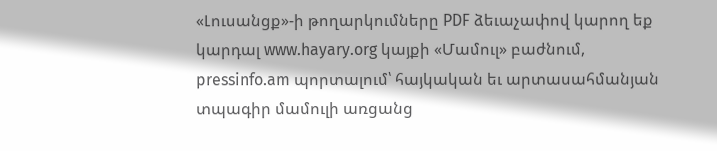«Լուսանցք»-ի թողարկումները PDF ձեւաչափով կարող եք կարդալ www.hayary.org կայքի «Մամուլ» բաժնում, pressinfo.am պորտալում՝ հայկական եւ արտասահմանյան տպագիր մամուլի առցանց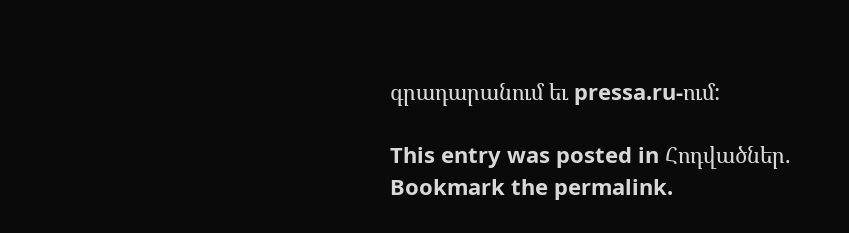գրադարանում եւ pressa.ru-ում:

This entry was posted in Հոդվածներ. Bookmark the permalink.